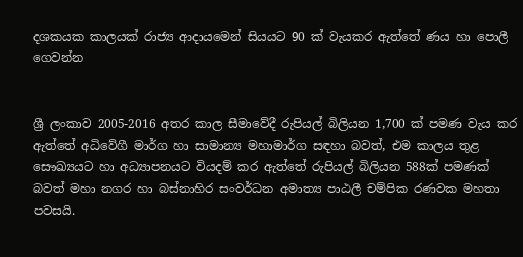දශකයක කාලයක් රාජ්‍ය ආදායමෙන් සියයට 90 ක් වැයකර ඇත්තේ ණය හා පොලී ගෙවන්න


ශ්‍රී ලංකාව 2005-2016 අතර කාල සීමාවේදී රුපියල් බිලියන 1,700 ක් පමණ වැය කර ඇත්තේ අධිවේගී මාර්ග හා සාමාන්‍ය මහාමාර්ග සඳහා බවත්, එම කාලය තුළ සෞඛ්‍යයට හා අධ්‍යාපනයට වියදම් කර ඇත්තේ රුපියල් බිලියන 588ක් පමණක් බවත් මහා නගර හා බස්නාහිර සංවර්ධන අමාත්‍ය පාඨලී චම්පික රණවක මහතා පවසයි.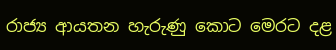රාජ්‍ය ආයතන හැරුණු කොට මෙරට දළ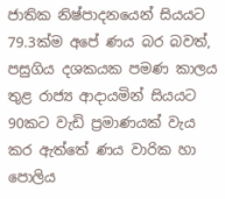ජාතික නිෂ්පාදනයෙන් සියයට 79.3ක්ම අපේ ණය බර බවත්, පසුගිය දශකයක පමණ කාලය තුළ රාජ්‍ය ආදායමින් සියයට 90කට වැඩි ප්‍රමාණයක් වැය කර ඇත්තේ ණය වාරික හා පොලිය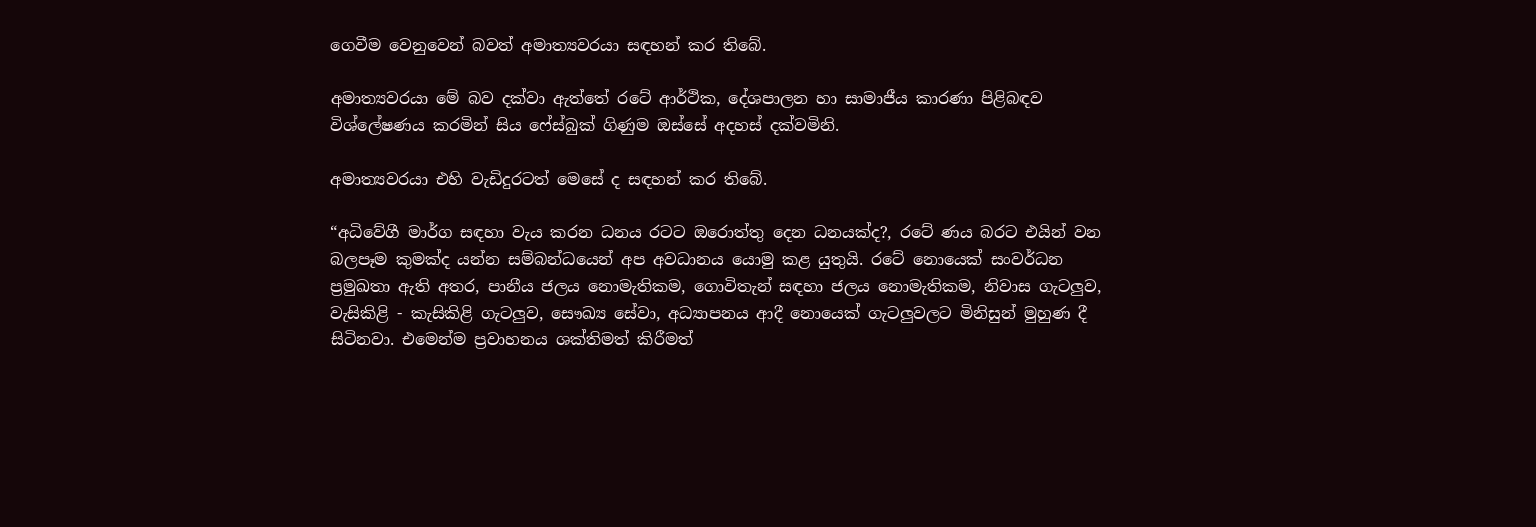ගෙවීම වෙනුවෙන් බවත් අමාත්‍යවරයා සඳහන් කර තිබේ.

අමාත්‍යවරයා මේ බව දක්වා ඇත්තේ රටේ ආර්ථික, දේශපාලන හා සාමාජීය කාරණා පිළිබඳව විශ්ලේෂණය කරමින් සිය ෆේස්බුක් ගිණුම ඔස්සේ අදහස් දක්වමිනි.

අමාත්‍යවරයා එහි වැඩිදුරටත් මෙසේ ද සඳහන් කර තිබේ.

“අධිවේගී මාර්ග සඳහා වැය කරන ධනය රටට ඔරොත්තු දෙන ධනයක්ද?, රටේ ණය බරට එයින් වන බලපෑම කුමක්ද යන්න සම්බන්ධයෙන් අප අවධානය යොමු කළ යුතුයි. රටේ නොයෙක් සංවර්ධන ප්‍රමුඛතා ඇති අතර, පානීය ජලය නොමැතිකම, ගොවිතැන් සඳහා ජලය නොමැතිකම, නිවාස ගැටලුව, වැසිකිළි - කැසිකිළි ගැටලුව, සෞඛ්‍ය සේවා, අධ්‍යාපනය ආදී නොයෙක් ගැටලුවලට මිනිසුන් මුහුණ දී සිටිනවා. එමෙන්ම ප්‍රවාහනය ශක්තිමත් කිරීමත්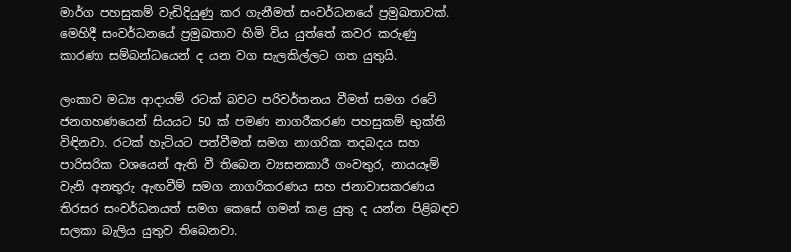මාර්ග පහසුකම් වැඩිදියුණු කර ගැනීමත් සංවර්ධනයේ ප්‍රමුඛතාවක්. මෙහිදී සංවර්ධනයේ ප්‍රමුඛතාව හිමි විය යුත්තේ කවර කරුණු කාරණා සම්බන්ධයෙන් ද යන වග සැලකිල්ලට ගත යුතුයි.

ලංකාව මධ්‍ය ආදායම් රටක් බවට පරිවර්තනය වීමත් සමග රටේ ජනගහණයෙන් සියයට 50 ක් පමණ නාගරීකරණ පහසුකම් භුක්ති විඳිනවා. රටක් හැටියට පත්වීමත් සමග නාගරික තදබදය සහ පාරිසරික වශයෙන් ඇති වී තිබෙන ව්‍යසනකාරී ගංවතුර, නායයෑම් වැනි අනතුරු ඇඟවීම් සමග නාගරිකරණය සහ ජනාවාසකරණය තිරසර සංවර්ධනයත් සමග කෙසේ ගමන් කළ යුතු ද යන්න පිළිබඳව සලකා බැලිය යුතුව තිබෙනවා.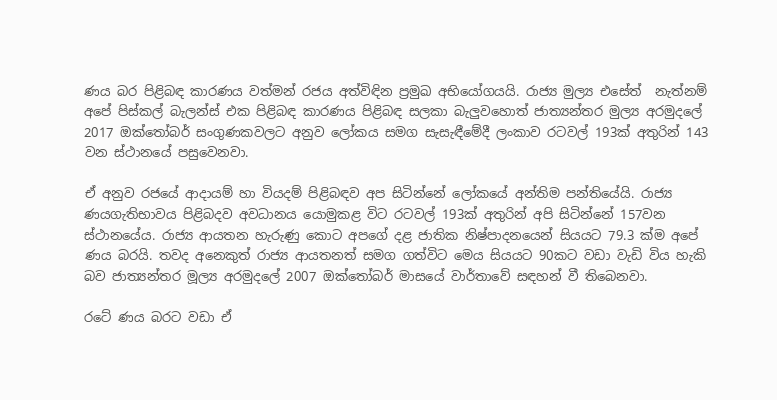ණය බර පිළිබඳ කාරණය වත්මන් රජය අත්විඳින ප්‍රමුඛ අභියෝගයයි. රාජ්‍ය මුල්‍ය එසේත්  නැත්නම් අපේ පිස්කල් බැලන්ස් එක පිළිබඳ කාරණය පිළිබඳ සලකා බැලුවහොත් ජාත්‍යන්තර මුල්‍ය අරමුදලේ 2017 ඔක්තෝබර් සංගුණකවලට අනුව ලෝකය සමග සැසැඳීමේදී ලංකාව රටවල් 193ක් අතුරින් 143 වන ස්ථානයේ පසුවෙනවා.

ඒ අනුව රජයේ ආදායම් හා වියදම් පිළිබඳව අප සිටින්නේ ලෝකයේ අන්තිම පන්තියේයි. රාජ්‍ය ණයගැතිභාවය පිළිබදව අවධානය යොමුකළ විට රටවල් 193ක් අතුරින් අපි සිටින්නේ 157වන ස්ථානයේය. රාජ්‍ය ආයතන හැරුණු කොට අපගේ දළ ජාතික නිෂ්පාදනයෙන් සියයට 79.3 ක්ම අපේ ණය බරයි. තවද අනෙකුත් රාජ්‍ය ආයතනත් සමග ගත්විට මෙය සියයට 90කට වඩා වැඩි විය හැකි බව ජාත්‍යන්තර මූල්‍ය අරමුදලේ 2007 ඔක්තෝබර් මාසයේ වාර්තාවේ සඳහන් වී තිබෙනවා.

රටේ ණය බරට වඩා ඒ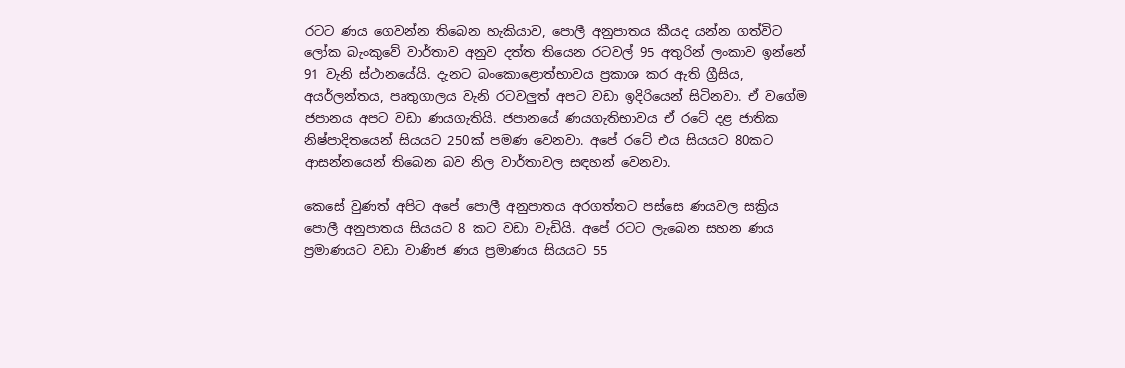රටට ණය ගෙවන්න තිබෙන හැකියාව, පොලී අනුපාතය කීයද යන්න ගත්විට ලෝක බැංකුවේ වාර්තාව අනුව දත්ත තියෙන රටවල් 95 අතුරින් ලංකාව ඉන්නේ 91 වැනි ස්ථානයේයි. දැනට බංකොළොත්භාවය ප්‍රකාශ කර ඇති ග්‍රීසිය, අයර්ලන්තය, පෘතුගාලය වැනි රටවලුත් අපට වඩා ඉදිරියෙන් සිටිනවා. ඒ වගේම ජපානය අපට වඩා ණයගැතියි. ජපානයේ ණයගැතිභාවය ඒ රටේ දළ ජාතික නිෂ්පාදිතයෙන් සියයට 250ක් පමණ වෙනවා. අපේ රටේ එය සියයට 80කට ආසන්නයෙන් තිබෙන බව නිල වාර්තාවල සඳහන් වෙනවා.

කෙසේ වුණත් අපිට අපේ පොලී අනුපාතය අරගත්තට පස්සෙ ණයවල සක්‍රිය පොලී අනුපාතය සියයට 8 කට වඩා වැඩියි. අපේ රටට ලැබෙන සහන ණය ප්‍රමාණයට වඩා වාණිජ ණය ප්‍රමාණය සියයට 55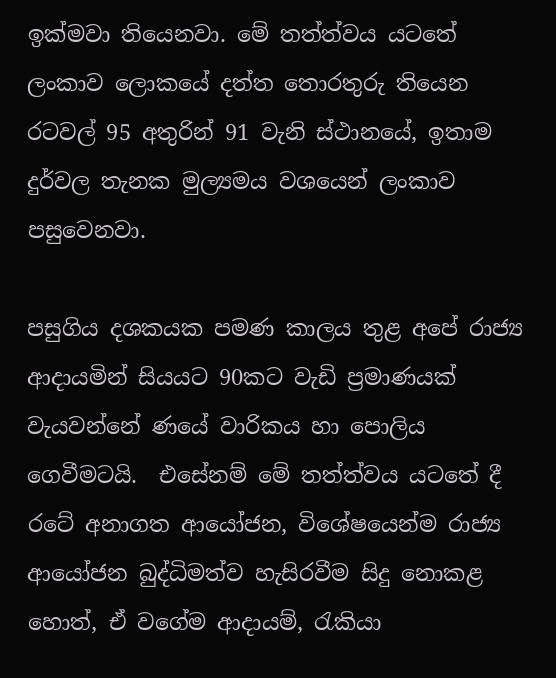ඉක්මවා තියෙනවා. මේ තත්ත්වය යටතේ ලංකාව ලොකයේ දත්ත තොරතුරු තියෙන රටවල් 95 අතුරින් 91 වැනි ස්ථානයේ, ඉතාම දුර්වල තැනක මුල්‍යමය වශයෙන් ලංකාව පසුවෙනවා.

පසුගිය දශකයක පමණ කාලය තුළ අපේ රාජ්‍ය ආදායමින් සියයට 90කට වැඩි ප්‍රමාණයක් වැයවන්නේ ණයේ වාරිකය හා පොලිය ගෙවීමටයි.  එසේනම් මේ තත්ත්වය යටතේ දී රටේ අනාගත ආයෝජන, විශේෂයෙන්ම රාජ්‍ය ආයෝජන බුද්ධිමත්ව හැසිරවීම සිදු නොකළ හොත්, ඒ වගේම ආදායම්, රැකියා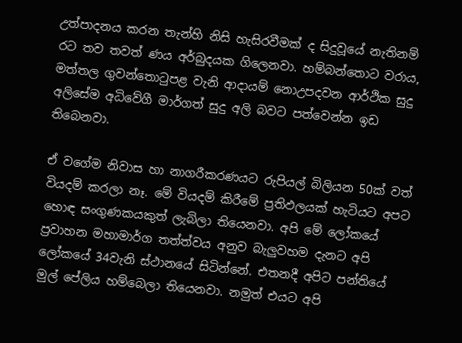උත්පාදනය කරන තැන්හි නිසි හැසිරවීමක් ද සිදුවූයේ නැතිනම් රට තව තවත් ණය අර්බුදයක ගිලෙනවා. හම්බන්තොට වරාය, මත්තල ගුවන්තොටුපළ වැනි ආදායම් නොඋපදවන ආර්ථික සුදු අලිසේම අධිවේගී මාර්ගත් සුදු අලි බවට පත්වෙන්න ඉඩ තිබෙනවා.

ඒ වගේම නිවාස හා නාගරීකරණයට රුපියල් බිලියන 50ක් වත් වියදම් කරලා නෑ. මේ වියදම් කිරීමේ ප්‍රතිඵලයක් හැටියට අපට හොඳ සංගුණකයකුත් ලැබිලා තියෙනවා. අපි මේ ලෝකයේ ප්‍රවාහන මහාමාර්ග තත්ත්වය අනුව බැලුවහම දැනට අපි ලෝකයේ 34වැනි ස්ථානයේ සිටින්නේ. එතනදී අපිට පන්තියේ මුල් පේලිය හම්බෙලා තියෙනවා. නමුත් එයට අපි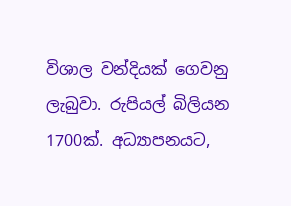විශාල වන්දියක් ගෙවනු ලැබුවා. රුපියල් බිලියන 1700ක්. අධ්‍යාපනයට,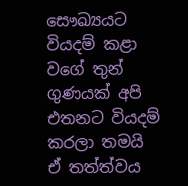සෞඛ්‍යයට වියදම් කළා වගේ තුන් ගුණයක් අපි එතනට වියදම් කරලා තමයි ඒ තත්ත්වය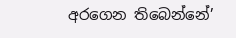අරගෙන තිබෙන්නේ’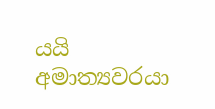යයි අමාත්‍යවරයා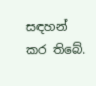සඳහන් කර තිබේ.